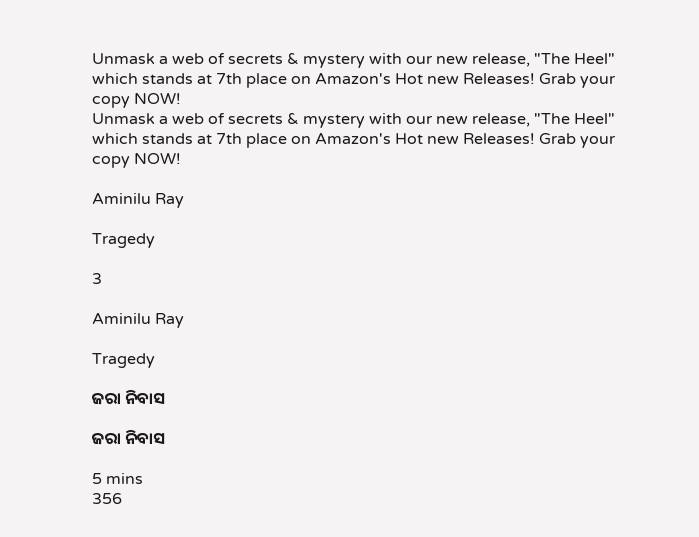Unmask a web of secrets & mystery with our new release, "The Heel" which stands at 7th place on Amazon's Hot new Releases! Grab your copy NOW!
Unmask a web of secrets & mystery with our new release, "The Heel" which stands at 7th place on Amazon's Hot new Releases! Grab your copy NOW!

Aminilu Ray

Tragedy

3

Aminilu Ray

Tragedy

ଜରା ନିବାସ

ଜରା ନିବାସ

5 mins
356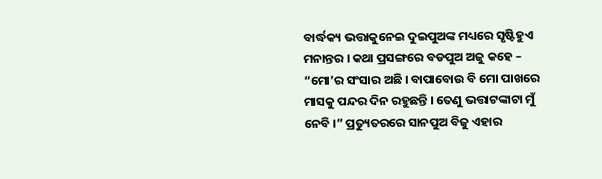ବାର୍ଦ୍ଧକ୍ୟ ଭତ୍ତାକୁନେଇ ଦୁଇପୁଅଙ୍କ ମଧ୍ୟରେ ସୃଷ୍ଟିହୁଏ ମନାନ୍ତର । କଥା ପ୍ରସଙ୍ଗରେ ବଡପୁଅ ଅଜୁ କହେ – “ମୋ’ର ସଂସାର ଅଛି । ବାପାବୋଉ ବି ମୋ ପାଖରେ ମାସକୁ ପନ୍ଦର ଦିନ ରହୁଛନ୍ତି । ତେଣୁ ଭତ୍ତାଟଙ୍କାଟା ମୁଁ ନେବି ।” ପ୍ରତ୍ୟୁତରରେ ସାନପୁଅ ବିଜୁ ଏହାର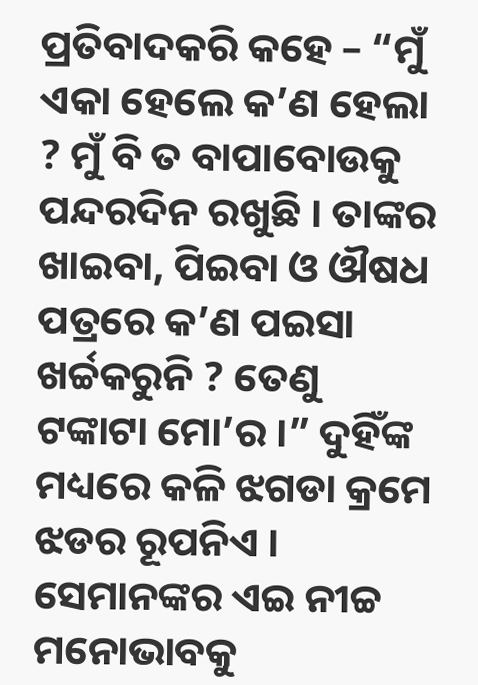ପ୍ରତିବାଦକରି କହେ – “ମୁଁ ଏକା ହେଲେ କ’ଣ ହେଲା ? ମୁଁ ବି ତ ବାପାବୋଉକୁ ପନ୍ଦରଦିନ ରଖୁଛି । ତାଙ୍କର ଖାଇବା, ପିଇବା ଓ ଔଷଧ ପତ୍ରରେ କ’ଣ ପଇସା ଖର୍ଚ୍ଚକରୁନି ? ତେଣୁ ଟଙ୍କାଟା ମୋ’ର ।” ଦୁହିଁଙ୍କ ମଧ୍ୟରେ କଳି ଝଗଡା କ୍ରମେ ଝଡର ରୂପନିଏ । ସେମାନଙ୍କର ଏଇ ନୀଚ୍ଚ ମନୋଭାବକୁ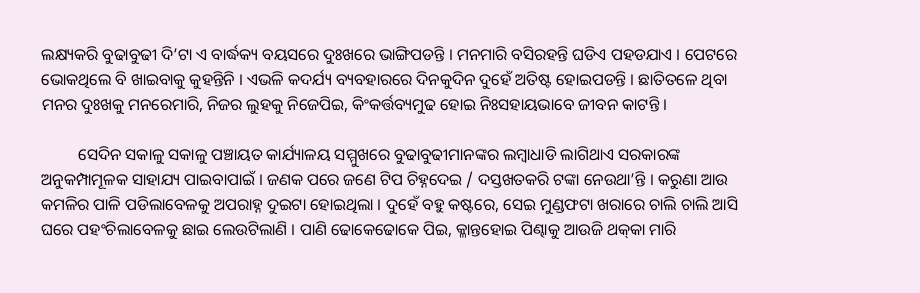ଲକ୍ଷ୍ୟକରି ବୁଢାବୁଢୀ ଦି’ଟା ଏ ବାର୍ଦ୍ଧକ୍ୟ ବୟସରେ ଦୁଃଖରେ ଭାଙ୍ଗିପଡନ୍ତି । ମନମାରି ବସିରହନ୍ତି ଘଡିଏ ପହଡଯାଏ । ପେଟରେ ଭୋକଥିଲେ ବି ଖାଇବାକୁ କୁହନ୍ତିନି । ଏଭଳି କଦର୍ଯ୍ୟ ବ୍ୟବହାରରେ ଦିନକୁଦିନ ଦୁହେଁ ଅତିଷ୍ଟ ହୋଇପଡନ୍ତି । ଛାତିତଳେ ଥିବା ମନର ଦୁଃଖକୁ ମନରେମାରି, ନିଜର ଲୁହକୁ ନିଜେପିଇ, କିଂକର୍ତ୍ତବ୍ୟମୁଢ ହୋଇ ନିଃସହାୟଭାବେ ଜୀବନ କାଟନ୍ତି ।

         ସେଦିନ ସକାଳୁ ସକାଳୁ ପଞ୍ଚାୟତ କାର୍ଯ୍ୟାଳୟ ସମ୍ମୁଖରେ ବୁଢାବୁଢୀମାନଙ୍କର ଲମ୍ବାଧାଡି ଲାଗିଥାଏ ସରକାରଙ୍କ ଅନୁକମ୍ପାମୂଳକ ସାହାଯ୍ୟ ପାଇବାପାଇଁ । ଜଣକ ପରେ ଜଣେ ଟିପ ଚିହ୍ନଦେଇ / ଦସ୍ତଖତକରି ଟଙ୍କା ନେଉଥା’ନ୍ତି । କରୁଣା ଆଉ କମଳିର ପାଳି ପଡିଲାବେଳକୁ ଅପରାହ୍ନ ଦୁଇଟା ହୋଇଥିଲା । ଦୁହେଁ ବହୁ କଷ୍ଟରେ, ସେଇ ମୁଣ୍ଡଫଟା ଖରାରେ ଚାଲି ଚାଲି ଆସି ଘରେ ପହଂଚିଲାବେଳକୁ ଛାଇ ଲେଉଟିଲାଣି । ପାଣି ଢୋକେଢୋକେ ପିଇ, କ୍ଳାନ୍ତହୋଇ ପିଣ୍ଢାକୁ ଆଉଜି ଥକ୍‌କା ମାରି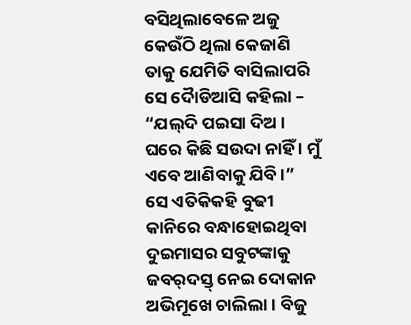ବସିଥିଲାବେଳେ ଅଜୁ କେଉଁଠି ଥିଲା କେଜାଣି ତାକୁ ଯେମିତି ବାସିଲାପରି ସେ ଦୈାଡିଆସି କହିଲା – “ଯଲ୍‌ଦି ପଇସା ଦିଅ । ଘରେ କିଛି ସଉଦା ନାହିଁ । ମୁଁ ଏବେ ଆଣିବାକୁ ଯିବି ।” ସେ ଏତିକିକହି ବୁଢୀ କାନିରେ ବନ୍ଧାହୋଇଥିବା ଦୁଇମାସର ସବୁଟଙ୍କାକୁ ଜବର୍‌ଦସ୍ତ୍ ନେଇ ଦୋକାନ ଅଭିମୂଖେ ଚାଲିଲା । ବିଜୁ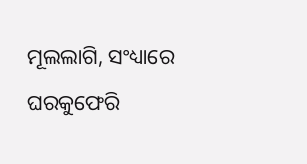ମୂଲଲାଗି, ସଂଧ୍ୟାରେ ଘରକୁଫେରି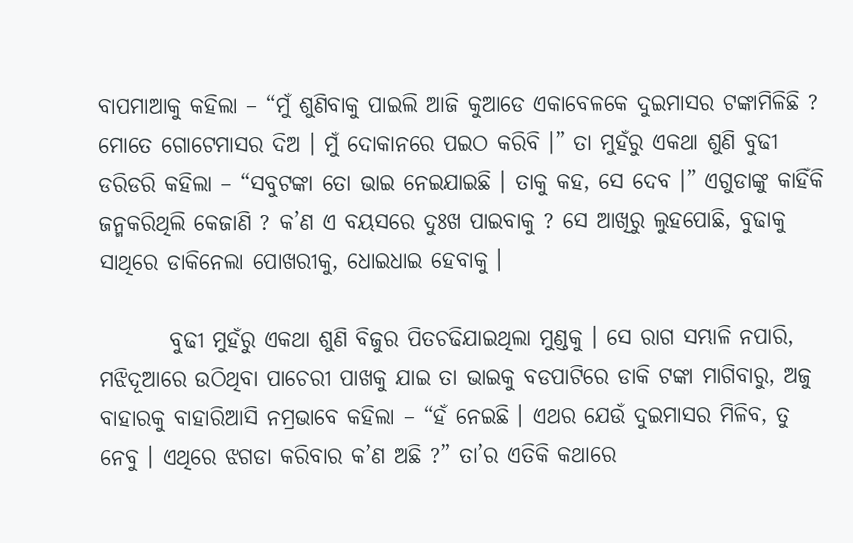ବାପମାଆକୁ କହିଲା – “ମୁଁ ଶୁଣିବାକୁ ପାଇଲି ଆଜି କୁଆଡେ ଏକାବେଳକେ ଦୁଇମାସର ଟଙ୍କାମିଳିଛି ? ମୋତେ ଗୋଟେମାସର ଦିଅ । ମୁଁ ଦୋକାନରେ ପଇଠ କରିବି ।” ତା ମୁହଁରୁ ଏକଥା ଶୁଣି ବୁଢୀ ଡରିଡରି କହିଲା – “ସବୁଟଙ୍କା ତୋ ଭାଇ ନେଇଯାଇଛି । ତାକୁ କହ, ସେ ଦେବ ।” ଏଗୁଡାଙ୍କୁ କାହିଁକି ଜନ୍ମକରିଥିଲି କେଜାଣି ? କ’ଣ ଏ ବୟସରେ ଦୁଃଖ ପାଇବାକୁ ? ସେ ଆଖିରୁ ଲୁହପୋଛି, ବୁଢାକୁ ସାଥିରେ ଡାକିନେଲା ପୋଖରୀକୁ, ଧୋଇଧାଇ ହେବାକୁ ।

        ବୁଢୀ ମୁହଁରୁ ଏକଥା ଶୁଣି ବିଜୁର ପିତଚଢିଯାଇଥିଲା ମୁଣ୍ଡକୁ । ସେ ରାଗ ସମ୍ଭାଳି ନପାରି, ମଝିଦୂଆରେ ଉଠିଥିବା ପାଚେରୀ ପାଖକୁ ଯାଇ ତା ଭାଇକୁ ବଡପାଟିରେ ଡାକି ଟଙ୍କା ମାଗିବାରୁ, ଅଜୁ ବାହାରକୁ ବାହାରିଆସି ନମ୍ରଭାବେ କହିଲା – “ହଁ ନେଇଛି । ଏଥର ଯେଉଁ ଦୁଇମାସର ମିଳିବ, ତୁ ନେବୁ । ଏଥିରେ ଝଗଡା କରିବାର କ’ଣ ଅଛି ?” ତା’ର ଏତିକି କଥାରେ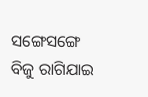ସଙ୍ଗେସଙ୍ଗେ ବିଜୁ ରାଗିଯାଇ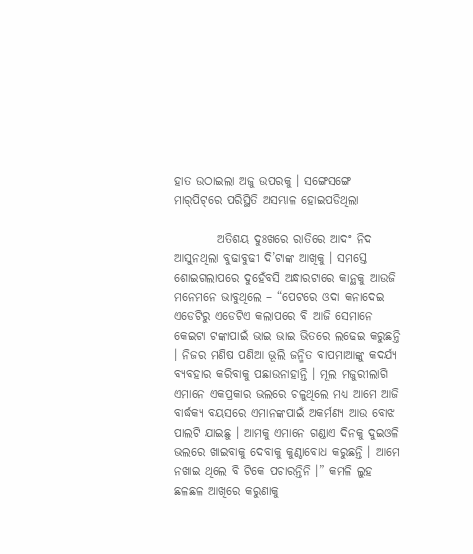ହାତ ଉଠାଇଲା ଅଜୁ ଉପରକୁ । ସଙ୍ଗେସଙ୍ଗେ ମାର୍‌ପିଟ୍‌ରେ ପରିସ୍ଥିତି ଅସମ୍ଭାଳ ହୋଇପଡିଥିଲା

         ଅତିଶୟ ଦୁଃଖରେ ରାତିରେ ଆଦଂ ନିଦ ଆସୁନଥିଲା ବୁଢାବୁଢୀ ଦି’ଟାଙ୍କ ଆଖିକୁ । ସମସ୍ତେ ଶୋଇଗଲାପରେ ଦୁହେଁବସି ଅନ୍ଧାରଟାରେ କାନ୍ଥକୁ ଆଉଜି ମନେମନେ ଭାବୁଥିଲେ – “ପେଟରେ ଓଦା କନାଦେଇ ଏଡେଟିରୁ ଏଡେଟିଏ କଲାପରେ ବି ଆଜି ସେମାନେ କେଇଟା ଟଙ୍କାପାଇଁ ଭାଇ ଭାଇ ଭିତରେ ଲଢେଇ କରୁଛନ୍ତି । ନିଜର ମଣିଷ ପଣିଆ ଭୂଲି ଜନ୍ମିତ ବାପମାଆଙ୍କୁ କଦର୍ଯ୍ୟ ବ୍ୟବହାର କରିବାକୁ ପଛାଉନାହାନ୍ତି । ମୂଲ ମଜୁରୀଲାଗି ଏମାନେ ଏକପ୍ରକାର ଭଲରେ ଚଳୁଥିଲେ ମଧ୍ୟ ଆମେ ଆଜି ବାର୍ଦ୍ଧକ୍ୟ ବୟସରେ ଏମାନଙ୍କପାଇଁ ଅକର୍ମଣ୍ୟ ଆଉ ବୋଝ ପାଲଟି ଯାଇଛୁ । ଆମକୁ ଏମାନେ ଗଣ୍ଡାଏ ଦିନକୁ ଦୁଇଓଳି ଭଲରେ ଖାଇବାକୁ ଦେବାକୁ କୁଣ୍ଠାବୋଧ କରୁଛନ୍ତି । ଆମେ ନଖାଇ ଥିଲେ ବି ଟିକେ ପଚାରନ୍ତିନି ।” କମଳି ଲୁହ ଛଳଛଳ ଆଖିରେ କରୁଣାକୁ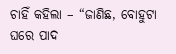ଚାହିଁ କହିଲା – “ଜାଣିଛ, ବୋହୁଟା ଘରେ ପାଦ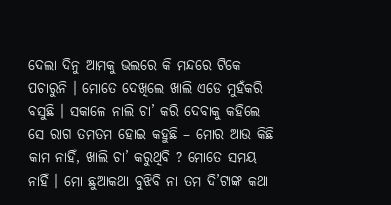ଦେଲା ଦିନୁ ଆମକୁ ଭଲରେ କି ମନ୍ଦରେ ଟିକେ ପଚାରୁନି । ମୋତେ ଦେଖିଲେ ଖାଲି ଏଡେ ମୁହଁକରି ବସୁଛି । ସକାଳେ ନାଲି ଚା’ କରି ଦେବାକୁ କହିଲେ ସେ ରାଗ ତମତମ ହୋଇ କହୁଛି – ମୋର ଆଉ କିଛି କାମ ନାହିଁ, ଖାଲି ଚା’ କରୁଥିବି ? ମୋତେ ସମୟ ନାହିଁ । ମୋ ଛୁଆକଥା ବୁଝିବି ନା ତମ ଦି’ଟାଙ୍କ କଥା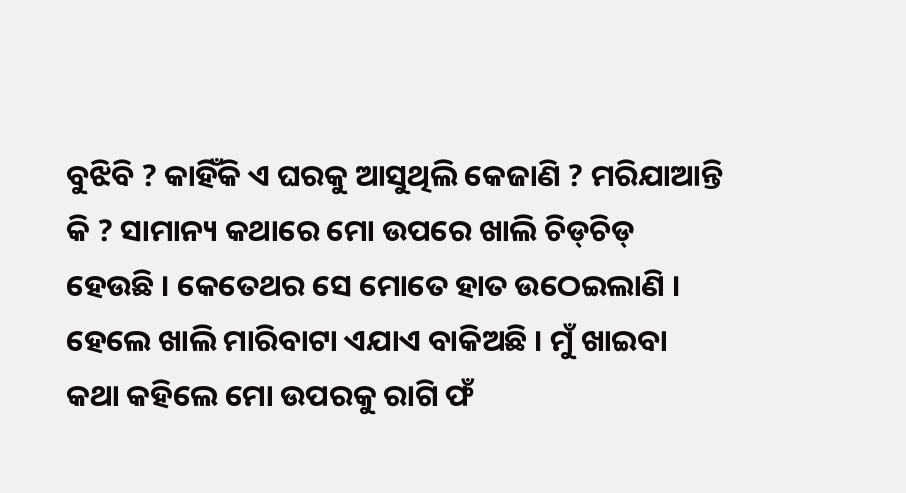ବୁଝିବି ? କାହିଁକି ଏ ଘରକୁ ଆସୁଥିଲି କେଜାଣି ? ମରିଯାଆନ୍ତି କି ? ସାମାନ୍ୟ କଥାରେ ମୋ ଉପରେ ଖାଲି ଚିଡ୍‌ଚିଡ୍ ହେଉଛି । କେତେଥର ସେ ମୋତେ ହାତ ଉଠେଇଲାଣି । ହେଲେ ଖାଲି ମାରିବାଟା ଏଯାଏ ବାକିଅଛି । ମୁଁ ଖାଇବା କଥା କହିଲେ ମୋ ଉପରକୁ ରାଗି ଫଁ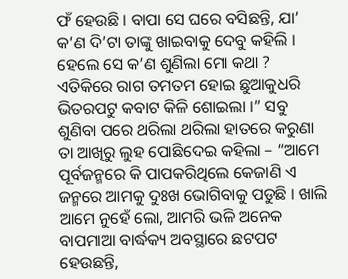ଫଁ ହେଉଛି । ବାପା ସେ ଘରେ ବସିଛନ୍ତି, ଯା’ କ’ଣ ଦି’ଟା ତାଙ୍କୁ ଖାଇବାକୁ ଦେବୁ କହିଲି । ହେଲେ ସେ କ’ଣ ଶୁଣିଲା ମୋ କଥା ? ଏତିକିରେ ରାଗ ତମତମ ହୋଇ ଛୁଆକୁଧରି ଭିତରପଟୁ କବାଟ କିଳି ଶୋଇଲା ।” ସବୁ ଶୁଣିବା ପରେ ଥରିଲା ଥରିଲା ହାତରେ କରୁଣା ତା ଆଖିରୁ ଲୁହ ପୋଛିଦେଇ କହିଲା – “ଆମେ ପୂର୍ବଜନ୍ମରେ କି ପାପକରିଥିଲେ କେଜାଣି ଏ ଜନ୍ମରେ ଆମକୁ ଦୁଃଖ ଭୋଗିବାକୁ ପଡୁଛି । ଖାଲି ଆମେ ନୁହେଁ ଲୋ, ଆମରି ଭଳି ଅନେକ ବାପମାଆ ବାର୍ଦ୍ଧକ୍ୟ ଅବସ୍ଥାରେ ଛଟପଟ ହେଉଛନ୍ତି,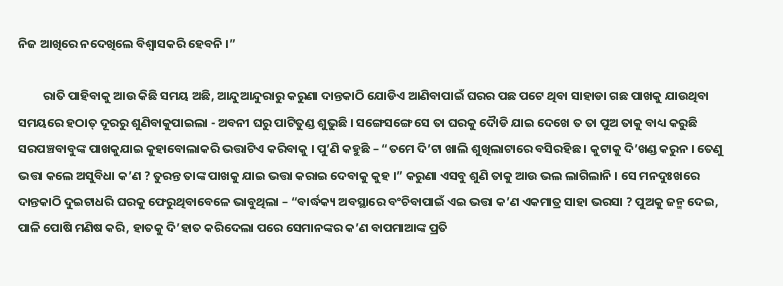ନିଜ ଆଖିରେ ନଦେଖିଲେ ବିଶ୍ୱାସକରି ହେବନି ।”

         ରାତି ପାହିବାକୁ ଆଉ କିଛି ସମୟ ଅଛି, ଆନ୍ଦୁଆନ୍ଦୁରାରୁ କରୁଣା ଦାନ୍ତକାଠି ଯୋଡିଏ ଆଣିବାପାଇଁ ଘରର ପଛ ପଟେ ଥିବା ସାହାଡା ଗଛ ପାଖକୁ ଯାଉଥିବା ସମୟରେ ହଠାତ୍ ଦୂରରୁ ଶୁଣିବାକୁପାଇଲା - ଅବନୀ ଘରୁ ପାଟିତୁଣ୍ଡ ଶୁଭୁଛି । ସଙ୍ଗେସଙ୍ଗେ ସେ ତା ଘରକୁ ଦୈାଡି ଯାଇ ଦେଖେ ତ ତା ପୁଅ ତାକୁ ବାଧ୍ୟ କରୁଛି ସରପଞ୍ଚବାବୁଙ୍କ ପାଖକୁଯାଇ କୁହାବୋଲାକରି ଭତ୍ତାଟିଏ କରିବାକୁ । ପୁ’ଣି କହୁଛି – “ତମେ ଦି’ଟା ଖାଲି ଶୁଖିଲାଟାରେ ବସିରହିଛ । କୁଟାକୁ ଦି’ଖଣ୍ଡ କରୁନ । ତେଣୁ ଭତ୍ତା କଲେ ଅସୁବିଧା କ’ଣ ? ତୁରନ୍ତ ତାଙ୍କ ପାଖକୁ ଯାଇ ଭତ୍ତା କରାଇ ଦେବାକୁ କୁହ ।” କରୁଣା ଏସବୁ ଶୁଣି ତାକୁ ଆଉ ଭଲ ଲାଗିଲାନି । ସେ ମନଦୁଃଖରେ ଦାନ୍ତକାଠି ଦୁଇଟାଧରି ଘରକୁ ଫେରୁଥିବାବେଳେ ଭାବୁଥିଲା – “ବାର୍ଦ୍ଧକ୍ୟ ଅବସ୍ଥାରେ ବଂଚିବାପାଇଁ ଏଇ ଭତ୍ତା କ’ଣ ଏକମାତ୍ର ସାହା ଭରସା ? ପୁଅକୁ ଜନ୍ମ ଦେଇ, ପାଳି ପୋଷି ମଣିଷ କରି, ହାତକୁ ଦି’ହାତ କରିଦେଲା ପରେ ସେମାନଙ୍କର କ’ଣ ବାପମାଆଙ୍କ ପ୍ରତି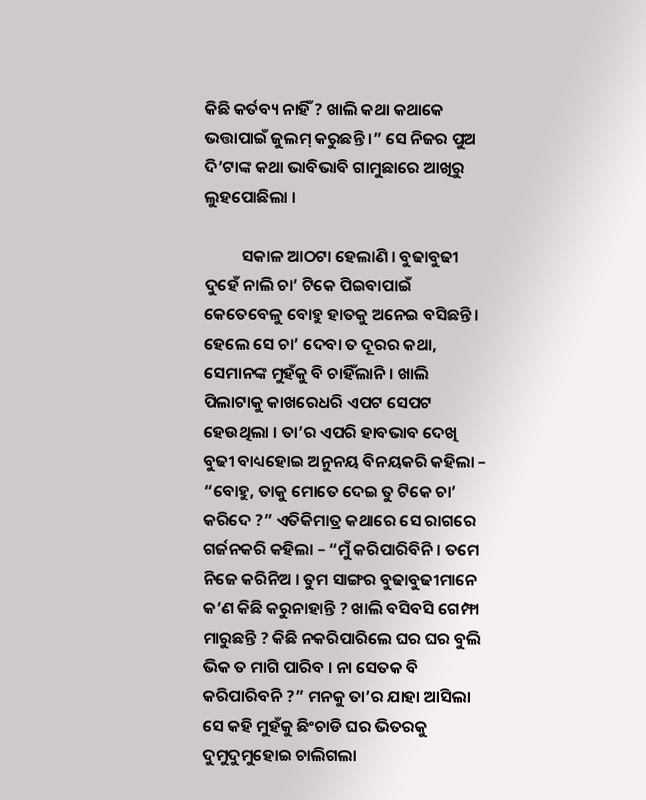କିଛି କର୍ତବ୍ୟ ନାହିଁ ? ଖାଲି କଥା କଥାକେ ଭତ୍ତାପାଇଁ ଜୁଲମ୍ କରୁଛନ୍ତି ।” ସେ ନିଜର ପୁଅ ଦି’ଟାଙ୍କ କଥା ଭାବିଭାବି ଗାମୁଛାରେ ଆଖିରୁ ଲୁହପୋଛିଲା ।

          ସକାଳ ଆଠଟା ହେଲାଣି । ବୁଢାବୁଢୀ ଦୁହେଁ ନାଲି ଚା’ ଟିକେ ପିଇବାପାଇଁ କେତେବେଳୁ ବୋହୁ ହାତକୁ ଅନେଇ ବସିଛନ୍ତି । ହେଲେ ସେ ଚା’ ଦେବା ତ ଦୂରର କଥା, ସେମାନଙ୍କ ମୁହଁକୁ ବି ଚାହିଁଲାନି । ଖାଲି ପିଲାଟାକୁ କାଖରେଧରି ଏପଟ ସେପଟ ହେଉଥିଲା । ତା’ର ଏପରି ହାବଭାବ ଦେଖି ବୁଢୀ ବାଧ୍ୟହୋଇ ଅନୁନୟ ବିନୟକରି କହିଲା – “ବୋହୁ, ତାକୁ ମୋତେ ଦେଇ ତୁ ଟିକେ ଚା’ କରିଦେ ?” ଏତିକିମାତ୍ର କଥାରେ ସେ ରାଗରେ ଗର୍ଜନକରି କହିଲା – “ମୁଁ କରିପାରିବିନି । ତମେ ନିଜେ କରିନିଅ । ତୁମ ସାଙ୍ଗର ବୁଢାବୁଢୀମାନେ କ’ଣ କିଛି କରୁନାହାନ୍ତି ? ଖାଲି ବସିବସି ଗେମ୍ଫା ମାରୁଛନ୍ତି ? କିଛି ନକରିପାରିଲେ ଘର ଘର ବୁଲି ଭିକ ତ ମାଗି ପାରିବ । ନା ସେତକ ବି କରିପାରିବନି ?” ମନକୁ ତା’ର ଯାହା ଆସିଲା ସେ କହି ମୁହଁକୁ ଛିଂଚାଡି ଘର ଭିତରକୁ ଦୁମୁଦୁମୁହୋଇ ଚାଲିଗଲା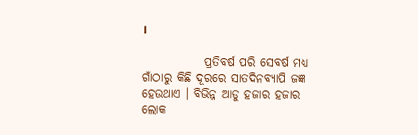।

             ପ୍ରତିବର୍ଷ ପରି ସେବର୍ଷ ମଧ୍ୟ ଗାଁଠାରୁ କିଛି ଦୂରରେ ସାତଦିନବ୍ୟାପି ଜଜ୍ଞ ହେଉଥାଏ । ବିଭିନ୍ନ ଆଡୁ ହଜାର ହଜାର ଲୋକ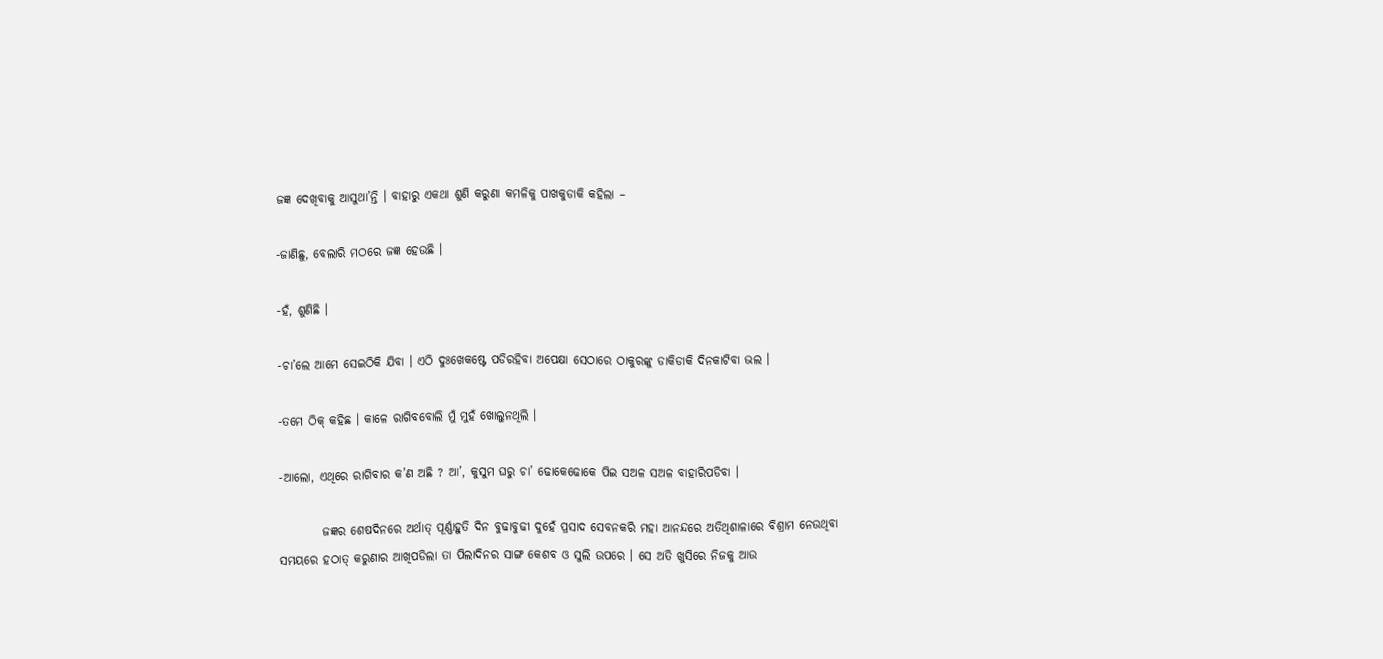ଜଜ୍ଞ ଦେଖିବାକୁ ଆସୁଥା’ନ୍ତି । ବାହାରୁ ଏକଥା ଶୁଣି କରୁଣା କମଳିକୁ ପାଖକୁଡାକି କହିଲା –

-ଜାଣିଛୁ, ବେଲାରି ମଠରେ ଜଜ୍ଞ ହେଉଛି ।

-ହଁ, ଶୁଣିଛି ।

-ଚା’ଲେ ଆମେ ସେଇଠିକି ଯିବା । ଏଠି ଦୁଃଖେକଷ୍ଟେ ପଡିରହିବା ଅପେକ୍ଷା ସେଠାରେ ଠାକୁରଙ୍କୁ ଡାକିଡାକି ଦିନକାଟିବା ଭଲ ।

-ତମେ ଠିକ୍ କହିଛ । କାଳେ ରାଗିବବୋଲି ମୁଁ ମୁହଁ ଖୋଲୁନଥିଲି ।

-ଆଲୋ, ଏଥିରେ ରାଗିବାର କ’ଣ ଅଛି ? ଆ’, କୁସୁମ ଘରୁ ଚା’ ଢୋକେଢୋକେ ପିଇ ସଅଳ ସଅଳ ବାହାରିପଡିବା ।

         ଜଜ୍ଞର ଶେଷଦିନରେ ଅର୍ଥାତ୍ ପୂର୍ଣ୍ଣାହୁତି ଦିନ ବୁଢାବୁଢୀ ଦୁହେଁ ପ୍ରସାଦ ସେବନକରି ମହା ଆନନ୍ଦରେ ଅତିଥିଶାଳାରେ ବିଶ୍ରାମ ନେଉଥିବା ସମୟରେ ହଠାତ୍ କରୁଣାର ଆଖିପଡିଲା ତା ପିଲାଦିନର ସାଙ୍ଗ କେଶବ ଓ ସୁଲି ଉପରେ । ସେ ଅତି ଖୁସିରେ ନିଜକୁ ଆଉ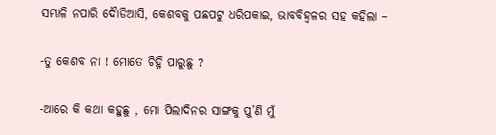ସମ୍ଭାଳି ନପାରି ଦୈାଡିଆସି, କେଶବକୁ ପଛପଟୁ ଧରିପକାଇ, ଭାବବିହ୍ୱଳର ସହ କହିଲା –

-ତୁ କେଶବ ନା ! ମୋତେ ଚିହ୍ନି ପାରୁଛୁ ?

-ଆରେ କି କଥା କହୁଛୁ , ମୋ ପିଲାଦିନର ସାଙ୍ଗକୁ ପୁ’ଣି ମୁଁ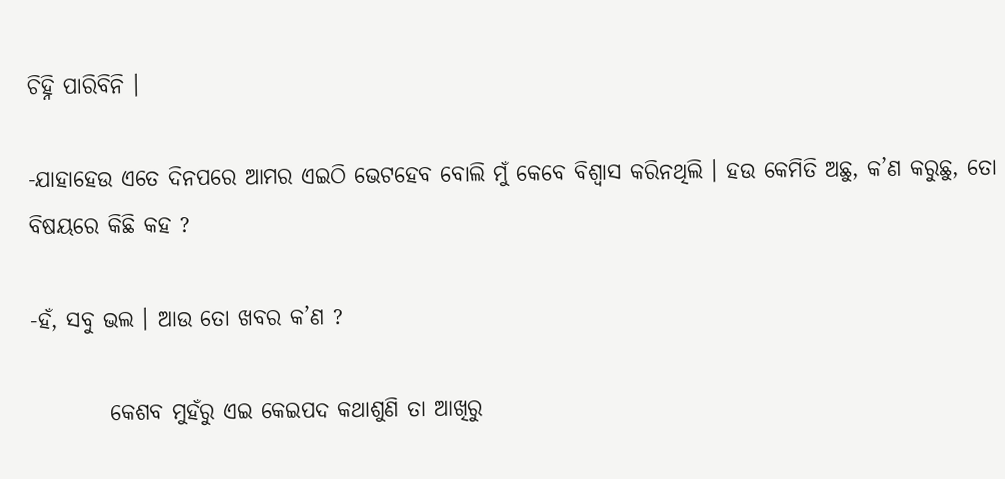ଚିହ୍ନି ପାରିବିନି ।

-ଯାହାହେଉ ଏତେ ଦିନପରେ ଆମର ଏଇଠି ଭେଟହେବ ବୋଲି ମୁଁ କେବେ ବିଶ୍ୱାସ କରିନଥିଲି । ହଉ କେମିତି ଅଛୁ, କ’ଣ କରୁଛୁ, ତୋ ବିଷୟରେ କିଛି କହ ?

-ହଁ, ସବୁ ଭଲ । ଆଉ ତୋ ଖବର କ’ଣ ?

         କେଶବ ମୁହଁରୁ ଏଇ କେଇପଦ କଥାଶୁଣି ତା ଆଖିରୁ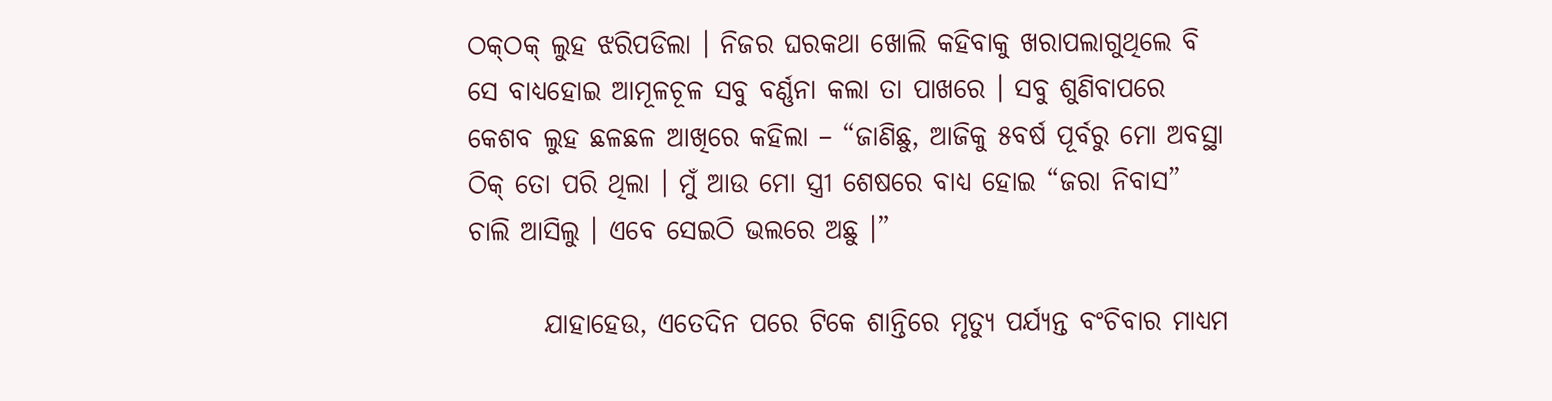ଠକ୍‌ଠକ୍ ଲୁହ ଝରିପଡିଲା । ନିଜର ଘରକଥା ଖୋଲି କହିବାକୁ ଖରାପଲାଗୁଥିଲେ ବି ସେ ବାଧ୍ୟହୋଇ ଆମୂଳଚୂଳ ସବୁ ବର୍ଣ୍ଣନା କଲା ତା ପାଖରେ । ସବୁ ଶୁଣିବାପରେ କେଶବ ଲୁହ ଛଳଛଳ ଆଖିରେ କହିଲା – “ଜାଣିଛୁ, ଆଜିକୁ ୫ବର୍ଷ ପୂର୍ବରୁ ମୋ ଅବସ୍ଥା ଠିକ୍ ତୋ ପରି ଥିଲା । ମୁଁ ଆଉ ମୋ ସ୍ତ୍ରୀ ଶେଷରେ ବାଧ୍ୟ ହୋଇ “ଜରା ନିବାସ” ଚାଲି ଆସିଲୁ । ଏବେ ସେଇଠି ଭଲରେ ଅଛୁ ।”

       ଯାହାହେଉ, ଏତେଦିନ ପରେ ଟିକେ ଶାନ୍ତିରେ ମୃତ୍ୟୁ ପର୍ଯ୍ୟନ୍ତ ବଂଚିବାର ମାଧ୍ୟମ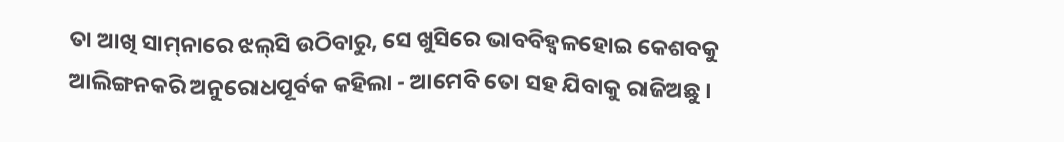ତା ଆଖି ସାମ୍‌ନାରେ ଝଲ୍‌ସି ଉଠିବାରୁ, ସେ ଖୁସିରେ ଭାବବିହ୍ୱଳହୋଇ କେଶବକୁ ଆଲିଙ୍ଗନକରି ଅନୁରୋଧପୂର୍ବକ କହିଲା - ଆମେବି ତୋ ସହ ଯିବାକୁ ରାଜିଅଛୁ ।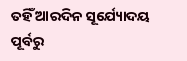ତହିଁ ଆରଦିନ ସୂର୍ଯ୍ୟୋଦୟ ପୂର୍ବରୁ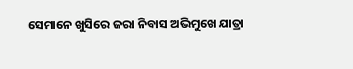ସେମାନେ ଖୁସିରେ ଜରା ନିବାସ ଅଭିମୁଖେ ଯାତ୍ରା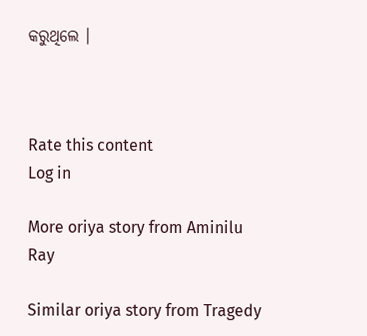କରୁଥିଲେ ।



Rate this content
Log in

More oriya story from Aminilu Ray

Similar oriya story from Tragedy